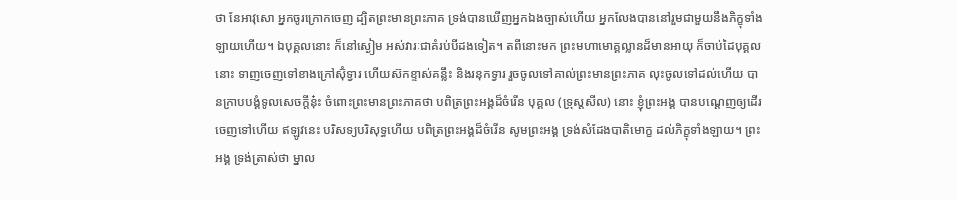ថា នែអាវុសោ អ្នកចូរក្រោកចេញ ដ្បិតព្រះមានព្រះភាគ ទ្រង់បានឃើញអ្នកឯងច្បាស់ហើយ អ្នកលែងបាននៅរួមជាមួយនឹងភិក្ខុទាំងឡាយហើយ។ ឯបុគ្គលនោះ ក៏នៅស្ងៀម អស់វារៈជាគំរប់បីដងទៀត។ តពីនោះមក ព្រះមហាមោគ្គល្លានដ៏មានអាយុ ក៏ចាប់ដៃបុគ្គលនោះ ទាញចេញទៅខាងក្រៅស៊ុំទ្វារ ហើយស៊កខ្ទាស់គន្លឹះ និងរនុកទ្វារ រួចចូលទៅគាល់ព្រះមានព្រះភាគ លុះចូលទៅដល់ហើយ បានក្រាបបង្គំទូលសេចក្តីនុ៎ះ ចំពោះព្រះមានព្រះភាគថា បពិត្រព្រះអង្គដ៏ចំរើន បុគ្គល (ទ្រុស្តសីល) នោះ ខ្ញុំព្រះអង្គ បានបណ្តេញឲ្យដើរចេញទៅហើយ ឥឡូវនេះ បរិសទ្យបរិសុទ្ធហើយ បពិត្រព្រះអង្គដ៏ចំរើន សូមព្រះអង្គ ទ្រង់សំដែងបាតិមោក្ខ ដល់ភិក្ខុទាំងឡាយ។ ព្រះអង្គ ទ្រង់ត្រាស់ថា ម្នាល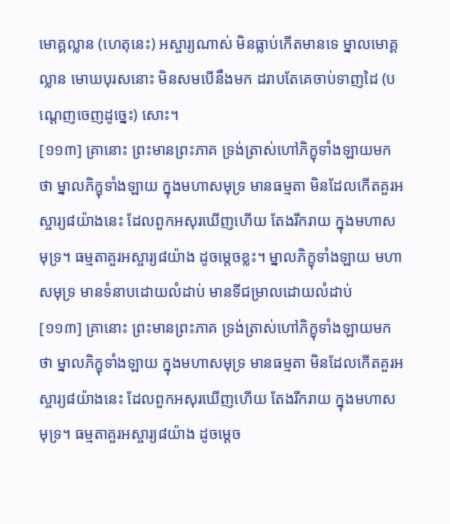មោគ្គល្លាន (ហេតុនេះ) អស្ចារ្យណាស់ មិនធ្លាប់កើតមានទេ ម្នាលមោគ្គល្លាន មោឃបុរសនោះ មិនសមបើនឹងមក ដរាបតែគេចាប់ទាញដៃ (បណ្តេញចេញដូច្នេះ) សោះ។
[១១៣] គ្រានោះ ព្រះមានព្រះភាគ ទ្រង់ត្រាស់ហៅភិក្ខុទាំងឡាយមកថា ម្នាលភិក្ខុទាំងឡាយ ក្នុងមហាសមុទ្រ មានធម្មតា មិនដែលកើតគួរអស្ចារ្យ៨យ៉ាងនេះ ដែលពួកអសុរឃើញហើយ តែងរីករាយ ក្នុងមហាសមុទ្រ។ ធម្មតាគួរអស្ចារ្យ៨យ៉ាង ដូចម្តេចខ្លះ។ ម្នាលភិក្ខុទាំងឡាយ មហាសមុទ្រ មានទំនាបដោយលំដាប់ មានទីជម្រាលដោយលំដាប់
[១១៣] គ្រានោះ ព្រះមានព្រះភាគ ទ្រង់ត្រាស់ហៅភិក្ខុទាំងឡាយមកថា ម្នាលភិក្ខុទាំងឡាយ ក្នុងមហាសមុទ្រ មានធម្មតា មិនដែលកើតគួរអស្ចារ្យ៨យ៉ាងនេះ ដែលពួកអសុរឃើញហើយ តែងរីករាយ ក្នុងមហាសមុទ្រ។ ធម្មតាគួរអស្ចារ្យ៨យ៉ាង ដូចម្តេច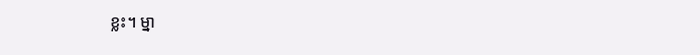ខ្លះ។ ម្នា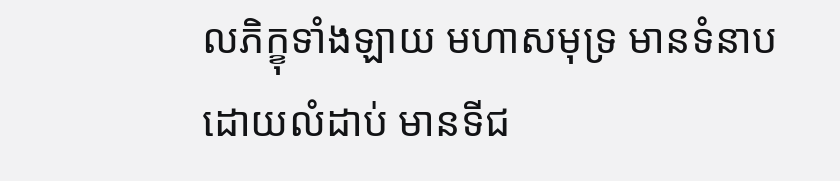លភិក្ខុទាំងឡាយ មហាសមុទ្រ មានទំនាបដោយលំដាប់ មានទីជ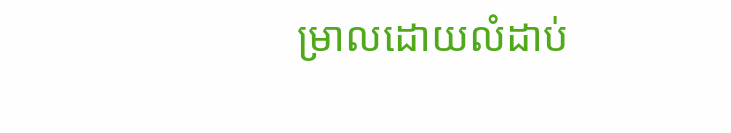ម្រាលដោយលំដាប់